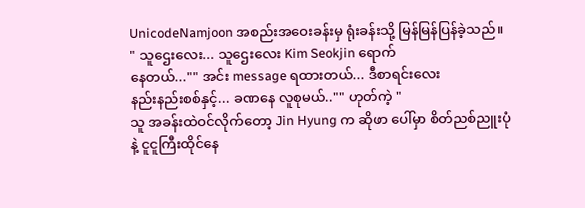UnicodeNamjoon အစည်းအဝေးခန်းမှ ရုံးခန်းသို့ မြန်မြန်ပြန်ခဲ့သည်။
" သူဌေးလေး... သူဌေးလေး Kim Seokjin ရောက်
နေတယ်..."" အင်း message ရထားတယ်... ဒီစာရင်းလေး
နည်းနည်းစစ်နှင့်... ခဏနေ လူစုမယ်.."" ဟုတ်ကဲ့ "
သူ အခန်းထဲဝင်လိုက်တော့ Jin Hyung က ဆိုဖာ ပေါ်မှာ စိတ်ညစ်ညူးပုံနဲ့ ငူငူကြီးထိုင်နေ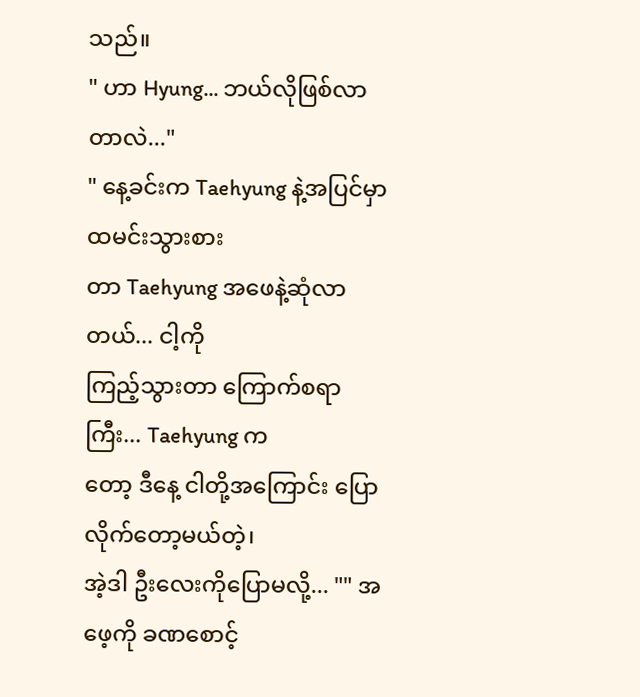သည်။
" ဟာ Hyung... ဘယ်လိုဖြစ်လာတာလဲ..."
" နေ့ခင်းက Taehyung နဲ့အပြင်မှာ ထမင်းသွားစား
တာ Taehyung အဖေနဲ့ဆုံလာတယ်... ငါ့ကို
ကြည့်သွားတာ ကြောက်စရာကြီး... Taehyung က
တော့ ဒီနေ့ ငါတို့အကြောင်း ပြောလိုက်တော့မယ်တဲ့၊
အဲ့ဒါ ဦးလေးကိုပြောမလို့... "" အဖေ့ကို ခဏစောင့်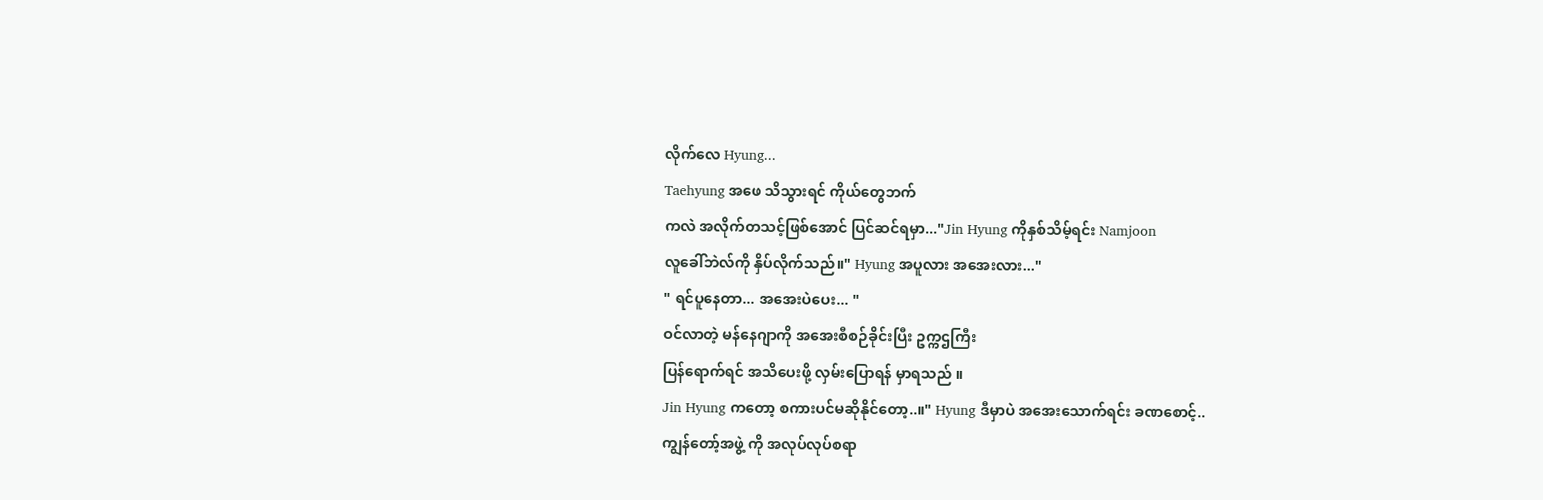လိုက်လေ Hyung...
Taehyung အဖေ သိသွားရင် ကိုယ်တွေဘက်
ကလဲ အလိုက်တသင့်ဖြစ်အောင် ပြင်ဆင်ရမှာ..."Jin Hyung ကိုနှစ်သိမ့်ရင်း Namjoon
လူခေါ်ဘဲလ်ကို နှိပ်လိုက်သည်။" Hyung အပူလား အအေးလား..."
" ရင်ပူနေတာ... အအေးပဲပေး... "
ဝင်လာတဲ့ မန်နေဂျာကို အအေးစီစဉ်ခိုင်းပြီး ဥက္ကဌကြီး
ပြန်ရောက်ရင် အသိပေးဖို့ လှမ်းပြောရန် မှာရသည် ။
Jin Hyung ကတော့ စကားပင်မဆိုနိုင်တော့..။" Hyung ဒီမှာပဲ အအေးသောက်ရင်း ခဏစောင့်..
ကျွန်တော့်အဖွဲ့ ကို အလုပ်လုပ်စရာ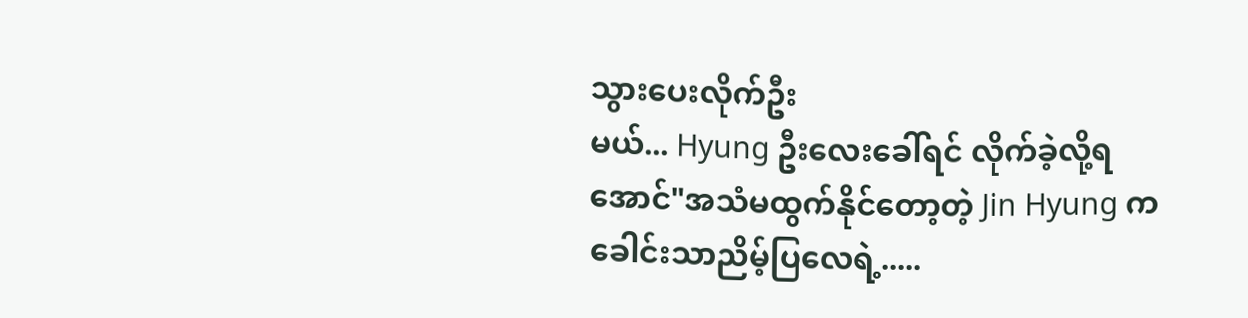သွားပေးလိုက်ဦး
မယ်... Hyung ဦးလေးခေါ်ရင် လိုက်ခဲ့လို့ရအောင်"အသံမထွက်နိုင်တော့တဲ့ Jin Hyung က ခေါင်းသာညိမ့်ပြလေရဲ့.....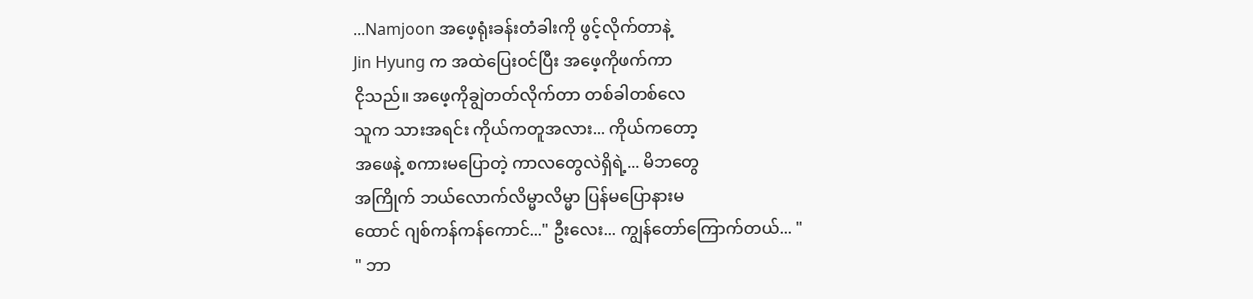...Namjoon အဖေ့ရုံးခန်းတံခါးကို ဖွင့်လိုက်တာနဲ့
Jin Hyung က အထဲပြေးဝင်ပြီး အဖေ့ကိုဖက်ကာ
ငိုသည်။ အဖေ့ကိုချွဲတတ်လိုက်တာ တစ်ခါတစ်လေ
သူက သားအရင်း ကိုယ်ကတူအလား... ကိုယ်ကတော့
အဖေနဲ့ စကားမပြောတဲ့ ကာလတွေလဲရှိရဲ့... မိဘတွေ
အကြိုက် ဘယ်လောက်လိမ္မာလိမ္မာ ပြန်မပြောနားမ
ထောင် ဂျစ်ကန်ကန်ကောင်..." ဦးလေး... ကျွန်တော်ကြောက်တယ်... "
" ဘာ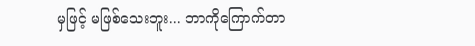မှဖြင့် မဖြစ်သေးဘူး... ဘာကိုကြောက်တာ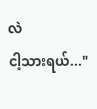လဲ
ငါ့သားရယ်..."